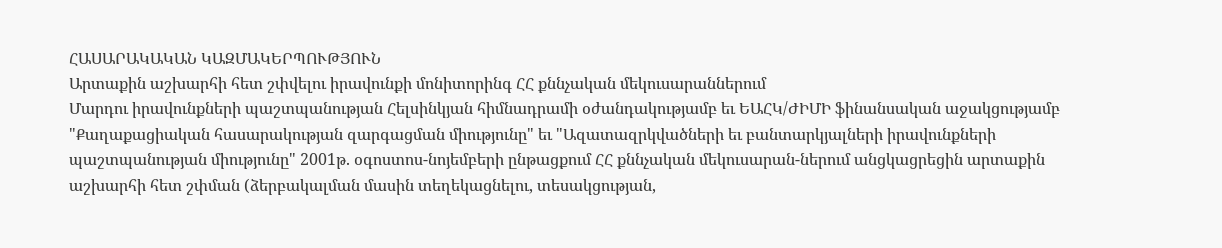ՀԱՍԱՐԱԿԱԿԱՆ ԿԱԶՄԱԿԵՐՊՈՒԹՅՈՒՆ
Արտաքին աշխարհի հետ շփվելու իրավունքի մոնիտորինգ ՀՀ քննչական մեկուսարաններում
Մարդու իրավունքների պաշտպանության Հելսինկյան հիմնադրամի օժանդակությամբ եւ ԵԱՀԿ/ԺԻՄԻ ֆինանսական աջակցությամբ "Քաղաքացիական հասարակության զարգացման միությունը" եւ "Ազատազրկվածների եւ բանտարկյալների իրավունքների պաշտպանության միությունը" 2001թ. օգոստոս-նոյեմբերի ընթացքում ՀՀ քննչական մեկուսարան-ներում անցկացրեցին արտաքին աշխարհի հետ շփման (ձերբակալման մասին տեղեկացնելու, տեսակցության,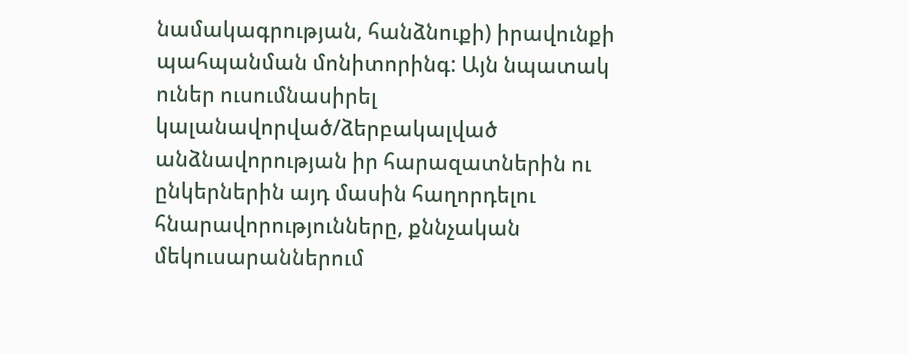նամակագրության, հանձնուքի) իրավունքի պահպանման մոնիտորինգ: Այն նպատակ ուներ ուսումնասիրել կալանավորված/ձերբակալված անձնավորության իր հարազատներին ու ընկերներին այդ մասին հաղորդելու հնարավորությունները, քննչական մեկուսարաններում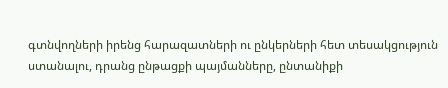գտնվողների իրենց հարազատների ու ընկերների հետ տեսակցություն ստանալու, դրանց ընթացքի պայմանները, ընտանիքի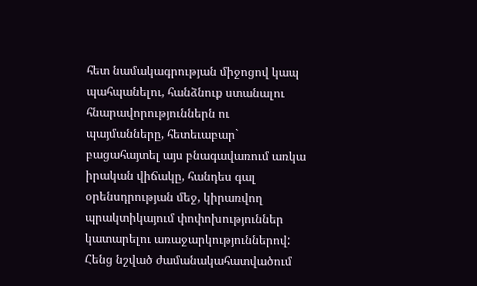հետ նամակագրության միջոցով կապ պահպանելու, հանձնուք ստանալու հնարավորություններն ու պայմանները, հետեւաբար` բացահայտել այս բնագավառում առկա իրական վիճակը, հանդես գալ օրենսդրության մեջ, կիրառվող պրակտիկայում փոփոխություններ կատարելու առաջարկություններով:
Հենց նշված ժամանակահատվածում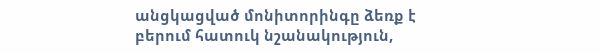անցկացված մոնիտորինգը ձեռք է բերում հատուկ նշանակություն,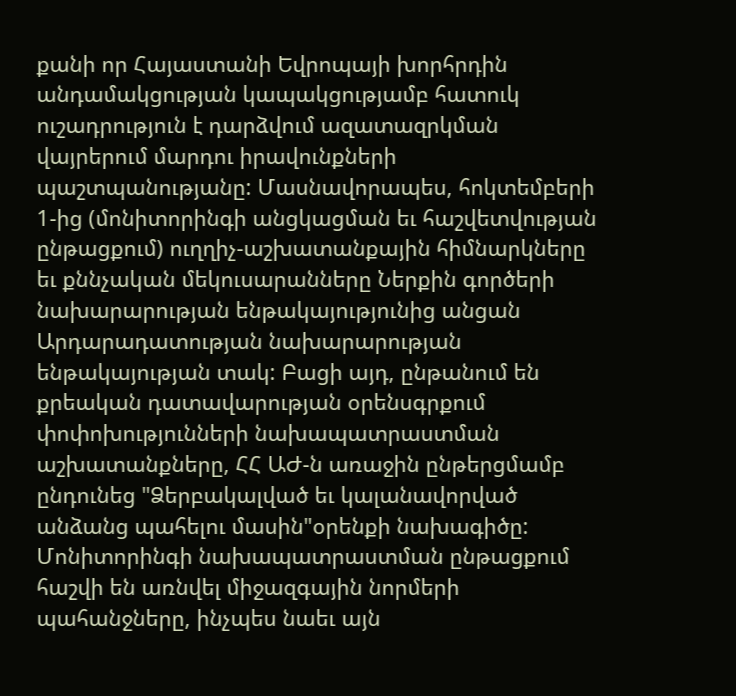քանի որ Հայաստանի Եվրոպայի խորհրդին անդամակցության կապակցությամբ հատուկ ուշադրություն է դարձվում ազատազրկման վայրերում մարդու իրավունքների պաշտպանությանը: Մասնավորապես, հոկտեմբերի 1-ից (մոնիտորինգի անցկացման եւ հաշվետվության ընթացքում) ուղղիչ-աշխատանքային հիմնարկները եւ քննչական մեկուսարանները Ներքին գործերի նախարարության ենթակայությունից անցան Արդարադատության նախարարության ենթակայության տակ: Բացի այդ, ընթանում են քրեական դատավարության օրենսգրքում փոփոխությունների նախապատրաստման աշխատանքները, ՀՀ ԱԺ-ն առաջին ընթերցմամբ ընդունեց "Ձերբակալված եւ կալանավորված անձանց պահելու մասին"օրենքի նախագիծը: Մոնիտորինգի նախապատրաստման ընթացքում հաշվի են առնվել միջազգային նորմերի պահանջները, ինչպես նաեւ այն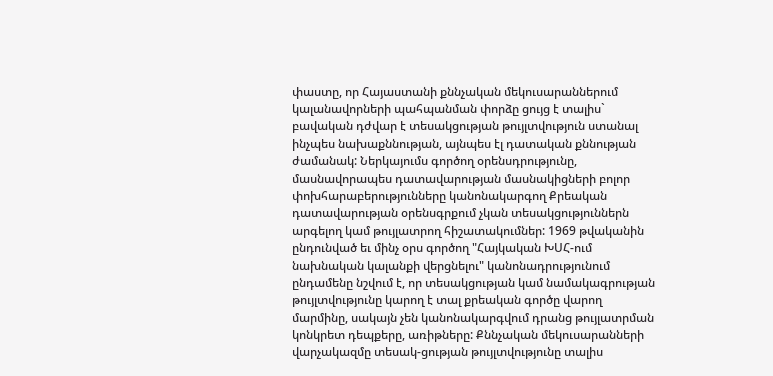փաստը, որ Հայաստանի քննչական մեկուսարաններում կալանավորների պահպանման փորձը ցույց է տալիս` բավական դժվար է տեսակցության թույլտվություն ստանալ ինչպես նախաքննության, այնպես էլ դատական քննության ժամանակ: Ներկայումս գործող օրենսդրությունը, մասնավորապես դատավարության մասնակիցների բոլոր փոխհարաբերությունները կանոնակարգող Քրեական դատավարության օրենսգրքում չկան տեսակցություններն արգելող կամ թույլատրող հիշատակումներ: 1969 թվականին ընդունված եւ մինչ օրս գործող "Հայկական ԽՍՀ-ում նախնական կալանքի վերցնելու" կանոնադրությունում ընդամենը նշվում է, որ տեսակցության կամ նամակագրության թույլտվությունը կարող է տալ քրեական գործը վարող մարմինը, սակայն չեն կանոնակարգվում դրանց թույլատրման կոնկրետ դեպքերը, առիթները: Քննչական մեկուսարանների վարչակազմը տեսակ-ցության թույլտվությունը տալիս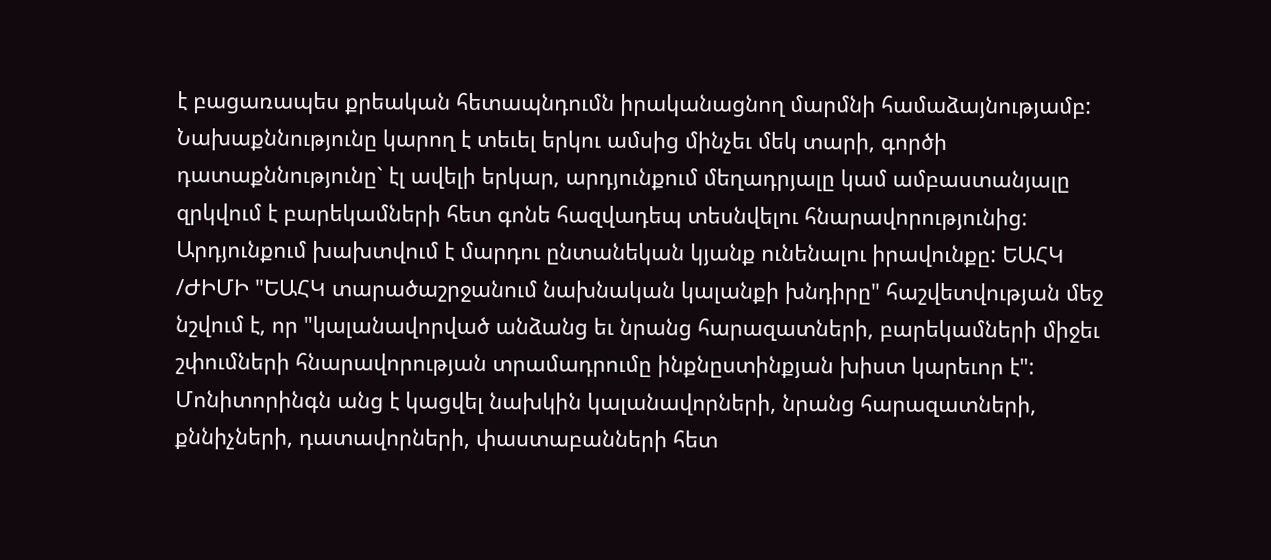է բացառապես քրեական հետապնդումն իրականացնող մարմնի համաձայնությամբ: Նախաքննությունը կարող է տեւել երկու ամսից մինչեւ մեկ տարի, գործի դատաքննությունը` էլ ավելի երկար, արդյունքում մեղադրյալը կամ ամբաստանյալը զրկվում է բարեկամների հետ գոնե հազվադեպ տեսնվելու հնարավորությունից: Արդյունքում խախտվում է մարդու ընտանեկան կյանք ունենալու իրավունքը: ԵԱՀԿ /ԺԻՄԻ "ԵԱՀԿ տարածաշրջանում նախնական կալանքի խնդիրը" հաշվետվության մեջ նշվում է, որ "կալանավորված անձանց եւ նրանց հարազատների, բարեկամների միջեւ շփումների հնարավորության տրամադրումը ինքնըստինքյան խիստ կարեւոր է":
Մոնիտորինգն անց է կացվել նախկին կալանավորների, նրանց հարազատների, քննիչների, դատավորների, փաստաբանների հետ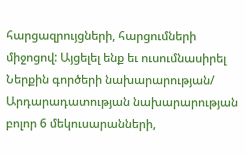հարցազրույցների, հարցումների միջոցով: Այցելել ենք եւ ուսումնասիրել Ներքին գործերի նախարարության/ Արդարադատության նախարարության բոլոր 6 մեկուսարանների,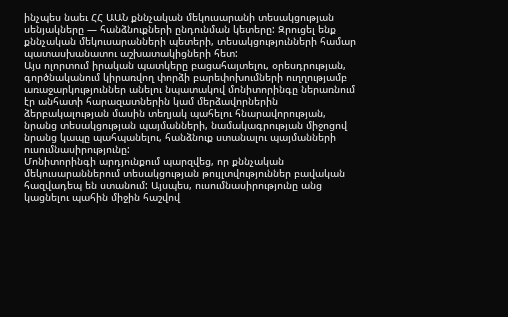ինչպես նաեւ ՀՀ ԱԱՆ քննչական մեկուսարանի տեսակցության սենյակները — հանձնուքների ընդունման կետերը: Զրուցել ենք քննչական մեկուսարանների պետերի, տեսակցությունների համար պատասխանատու աշխատակիցների հետ:
Այս ոլորտում իրական պատկերը բացահայտելու, օրեսդրության, գործնականում կիրառվող փորձի բարեփոխումների ուղղությամբ առաջարկություններ անելու նպատակով մոնիտորինգը ներառնում էր անհատի հարազատներին կամ մերձավորներին ձերբակալության մասին տեղյակ պահելու հնարավորության, նրանց տեսակցության պայմանների, նամակագրության միջոցով նրանց կապը պահպանելու, հանձնուք ստանալու պայմանների ուսումնասիրությունը:
Մոնիտորինգի արդյունքում պարզվեց, որ քննչական մեկուսարաններում տեսակցության թույլտվություններ բավական հազվադեպ են ստանում: Այսպես, ուսումնասիրությունը անց կացնելու պահին միջին հաշվով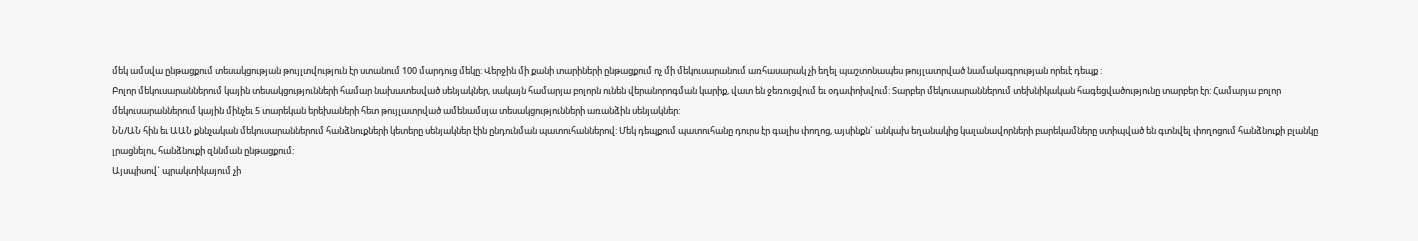մեկ ամսվա ընթացքում տեսակցության թույլտվություն էր ստանում 100 մարդուց մեկը: Վերջին մի քանի տարիների ընթացքում ոչ մի մեկուսարանում առհասարակ չի եղել պաշտոնապես թույլատրված նամակագրության որեւէ դեպք :
Բոլոր մեկուսարաններում կային տեսակցությունների համար նախատեսված սենյակներ, սակայն համարյա բոլորն ունեն վերանորոգման կարիք, վատ են ջեռուցվում եւ օդափոխվում: Տարբեր մեկուսարաններում տեխնիկական հագեցվածությունը տարբեր էր: Համարյա բոլոր մեկուսարաններում կային մինչեւ 5 տարեկան երեխաների հետ թույլատրված ամենամսյա տեսակցությունների առանձին սենյակներ:
ՆՆ/ԱՆ հին եւ ԱԱՆ քննչական մեկուսարաններում հանձնուքների կետերը սենյակներ էին ընդունման պատուհաններով: Մեկ դեպքում պատուհանը դուրս էր գալիս փողոց, այսինքն` անկախ եղանակից կալանավորների բարեկամները ստիպված են գտնվել փողոցում հանձնուքի բլանկը լրացնելու, հանձնուքի զննման ընթացքում:
Այսպիսով` պրակտիկայում չի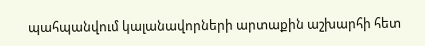պահպանվում կալանավորների արտաքին աշխարհի հետ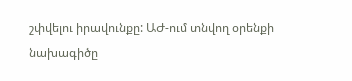շփվելու իրավունքը: ԱԺ-ում տնվող օրենքի նախագիծը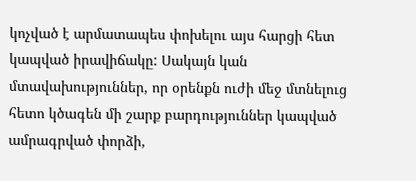կոչված է արմատապես փոխելու այս հարցի հետ կապված իրավիճակը: Սակայն կան մտավախություններ, որ օրենքն ուժի մեջ մտնելուց հետո կծագեն մի շարք բարդություններ կապված ամրագրված փորձի,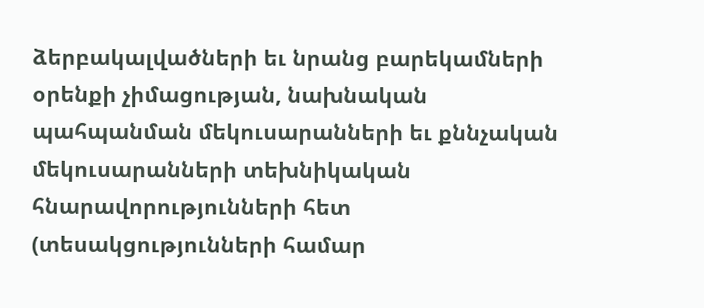ձերբակալվածների եւ նրանց բարեկամների օրենքի չիմացության, նախնական պահպանման մեկուսարանների եւ քննչական մեկուսարանների տեխնիկական հնարավորությունների հետ (տեսակցությունների համար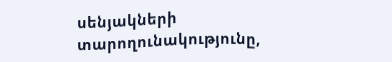սենյակների տարողունակությունը,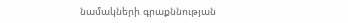նամակների գրաքննության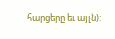հարցերը եւ այլն):